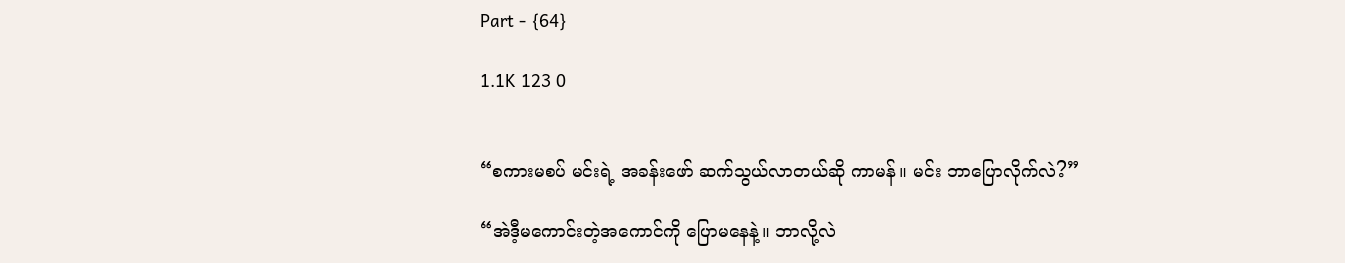Part - {64}

1.1K 123 0


“စကားမစပ် မင်းရဲ့ အခန်းဖော် ဆက်သွယ်လာတယ်ဆို ကာမန်။ မင်း ဘာပြောလိုက်လဲ?”

“အဲဒီ့မကောင်းတဲ့အကောင်ကို ပြောမနေနဲ့။ ဘာလို့လဲ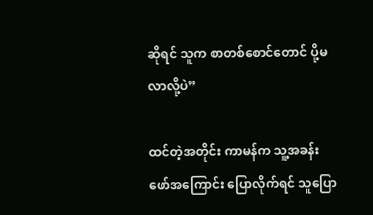ဆိုရင် သူက စာတစ်စောင်တောင် ပို့မလာလို့ပဲ”

ထင်တဲ့အတိုင်း ကာမန်က သူ့အခန်းဖော်အကြောင်း ပြောလိုက်ရင် သူပြော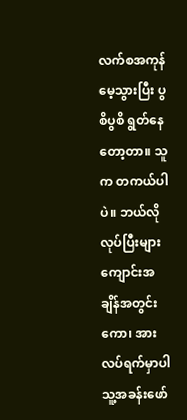လက်စအကုန် မေ့သွားပြီး ပွစိပွစိ ရွတ်နေတော့တာ။ သူက တကယ်ပါပဲ။ ဘယ်လိုလုပ်ပြီးများ ကျောင်းအချိန်အတွင်းကော၊ အားလပ်ရက်မှာပါ သူ့အခန်းဖော်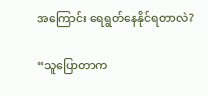အကြောင်း ရေရွတ်နေနိုင်ရတာလဲ?

“သူပြောတာက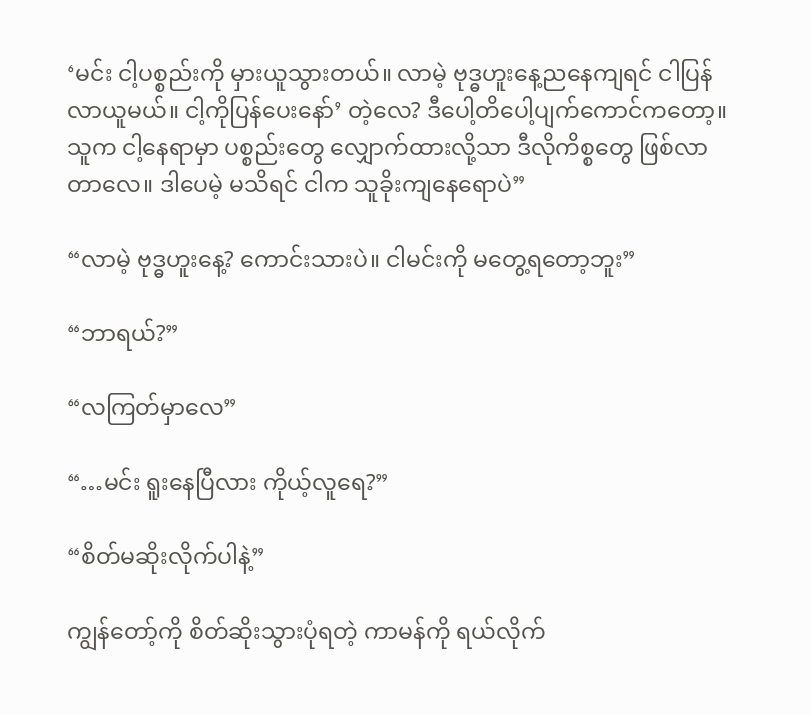‘မင်း ငါ့ပစ္စည်းကို မှားယူသွားတယ်။ လာမဲ့ ဗုဒ္ဓဟူးနေ့ညနေကျရင် ငါပြန်လာယူမယ်။ ငါ့ကိုပြန်ပေးနော်’ တဲ့လေ? ဒီပေါ့တိပေါ့ပျက်ကောင်ကတော့။ သူက ငါ့နေရာမှာ ပစ္စည်းတွေ လျှောက်ထားလို့သာ ဒီလိုကိစ္စတွေ ဖြစ်လာတာလေ။ ဒါပေမဲ့ မသိရင် ငါက သူခိုးကျနေရောပဲ”

“လာမဲ့ ဗုဒ္ဓဟူးနေ့? ကောင်းသားပဲ။ ငါမင်းကို မတွေ့ရတော့ဘူး”

“ဘာရယ်?”

“လကြတ်မှာလေ”

“…မင်း ရူးနေပြီလား ကိုယ့်လူရေ?”

“စိတ်မဆိုးလိုက်ပါနဲ့”

ကျွန်တော့်ကို စိတ်ဆိုးသွားပုံရတဲ့ ကာမန်ကို ရယ်လိုက်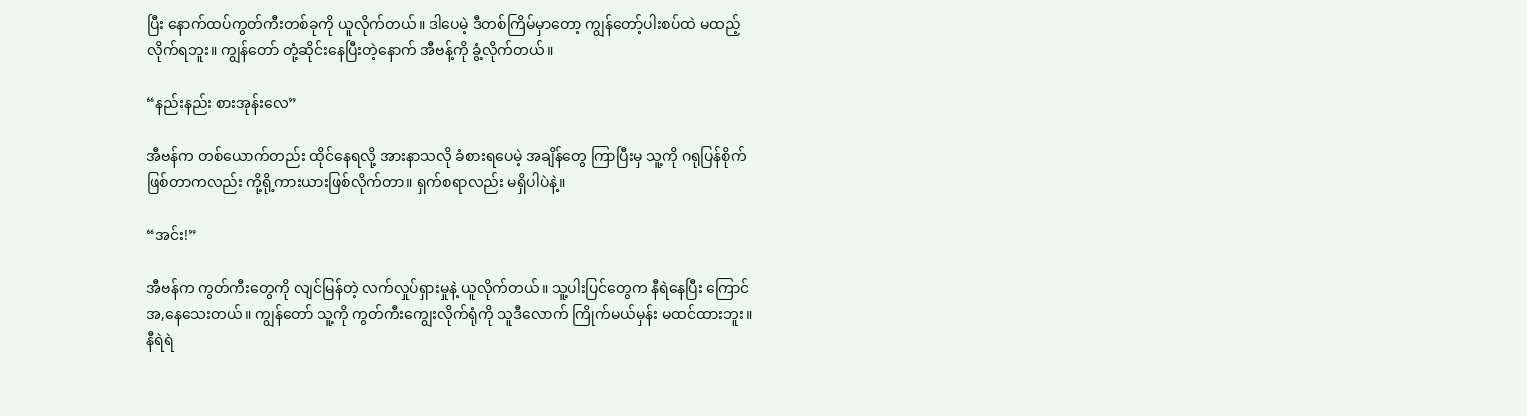ပြီး နောက်ထပ်ကွတ်ကီးတစ်ခုကို ယူလိုက်တယ်။ ဒါပေမဲ့ ဒီတစ်ကြိမ်မှာတော့ ကျွန်တော့်ပါးစပ်ထဲ မထည့်လိုက်ရဘူး။ ကျွန်တော် တုံ့ဆိုင်းနေပြီးတဲ့နောက် အီဗန့်ကို ခွံ့လိုက်တယ်။

“နည်းနည်း စားအုန်းလေ”

အီဗန်က တစ်ယောက်တည်း ထိုင်နေရလို့ အားနာသလို ခံစားရပေမဲ့ အချိန်တွေ ကြာပြီးမှ သူ့ကို ဂရုပြန်စိုက်ဖြစ်တာကလည်း ကို့ရို့ကားယားဖြစ်လိုက်တာ။ ရှက်စရာလည်း မရှိပါပဲနဲ့။

“အင်း!”

အီဗန်က ကွတ်ကီးတွေကို လျင်မြန်တဲ့ လက်လှုပ်ရှားမှုနဲ့ ယူလိုက်တယ်။ သူ့ပါးပြင်တွေက နီရဲနေပြီး ကြောင်အ,နေသေးတယ်။ ကျွန်တော် သူ့ကို ကွတ်ကီးကျွေးလိုက်ရုံကို သူဒီလောက် ကြိုက်မယ်မှန်း မထင်ထားဘူး။ နီရဲရဲ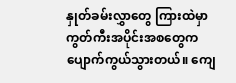နှုတ်ခမ်းလွှာတွေ ကြားထဲမှာ ကွတ်ကီးအပိုင်းအစတွေက ပျောက်ကွယ်သွားတယ်။ ကျေ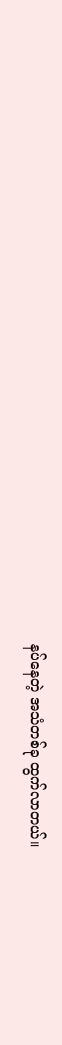နပ်နေတဲ့ အသံတစ်ခု ထွက်လာတယ်။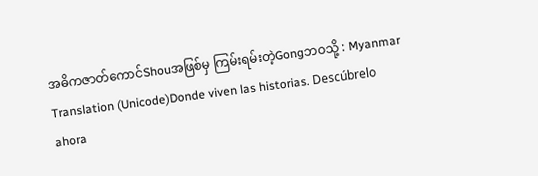အဓိကဇာတ်ကောင်Shouအဖြစ်မှ ကြမ်းရမ်းတဲ့Gongဘဝသို့ : Myanmar Translation (Unicode)Donde viven las historias. Descúbrelo ahora